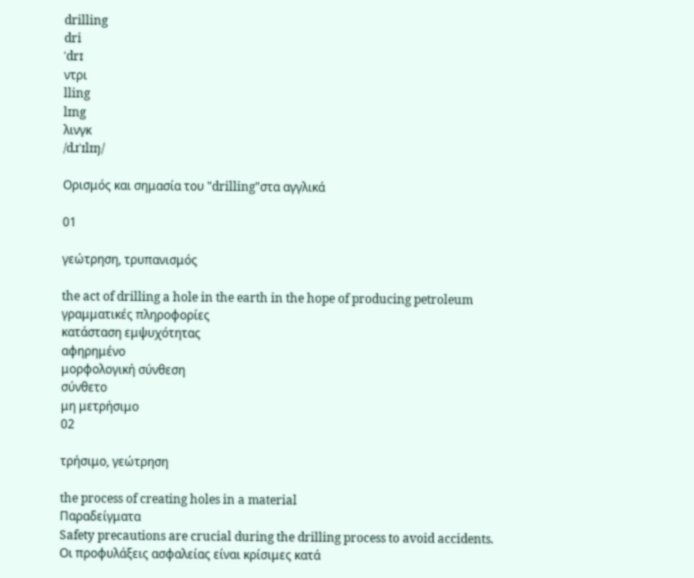drilling
dri
ˈdrɪ
ντρι
lling
lɪng
λινγκ
/dɹˈɪlɪŋ/

Ορισμός και σημασία του "drilling"στα αγγλικά

01

γεώτρηση, τρυπανισμός

the act of drilling a hole in the earth in the hope of producing petroleum
γραμματικές πληροφορίες
κατάσταση εμψυχότητας
αφηρημένο
μορφολογική σύνθεση
σύνθετο
μη μετρήσιμο
02

τρήσιμο, γεώτρηση

the process of creating holes in a material
Παραδείγματα
Safety precautions are crucial during the drilling process to avoid accidents.
Οι προφυλάξεις ασφαλείας είναι κρίσιμες κατά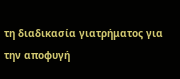τη διαδικασία γιατρήματος για την αποφυγή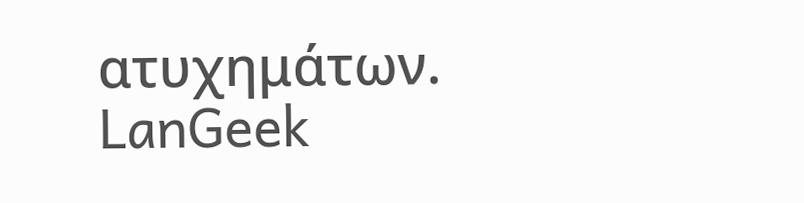ατυχημάτων.
LanGeek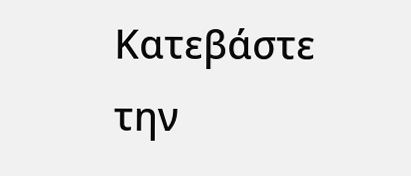Κατεβάστε την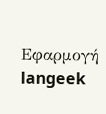Εφαρμογή
langeek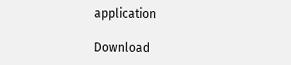application

Download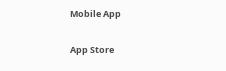Mobile App

App Store